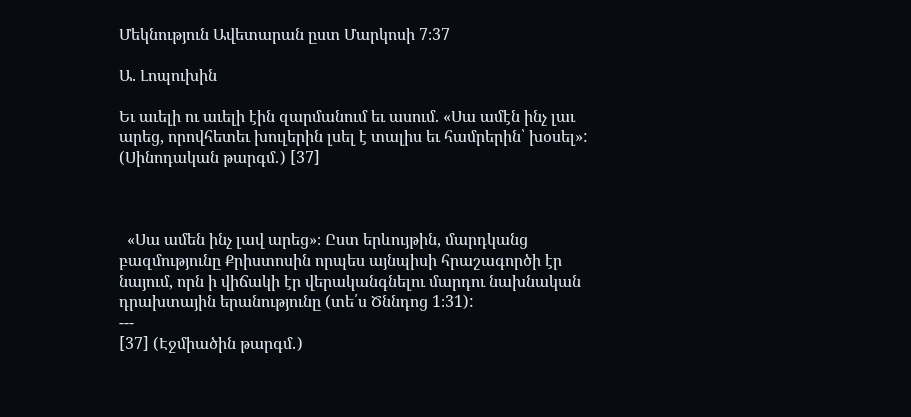Մեկնություն Ավետարան ըստ Մարկոսի 7։37

Ա. Լոպուխին

Եւ աւելի ու աւելի էին զարմանում եւ ասում. «Սա ամէն ինչ լաւ արեց, որովհետեւ խուլերին լսել է տալիս եւ համրերին՝ խօսել»: (Սինոդական թարգմ․) [37]



  «Սա ամեն ինչ լավ արեց»։ Ըստ երևույթին, մարդկանց բազմությունը Քրիստոսին որպես այնպիսի հրաշագործի էր նայում, որն ի վիճակի էր վերականգնելու մարդու նախնական դրախտային երանությունը (տե՛ս Ծննդոց 1։31):
---
[37] (Էջմիածին թարգմ․)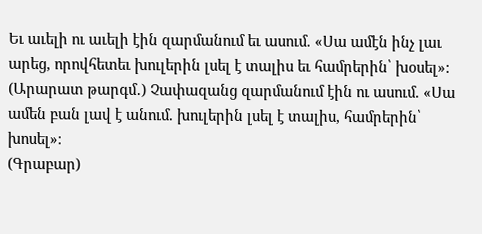Եւ աւելի ու աւելի էին զարմանում եւ ասում. «Սա ամէն ինչ լաւ արեց, որովհետեւ խուլերին լսել է տալիս եւ համրերին՝ խօսել»:
(Արարատ թարգմ․) Չափազանց զարմանում էին ու ասում. «Սա ամեն բան լավ է անում. խուլերին լսել է տալիս, համրերին՝ խոսել»։
(Գրաբար)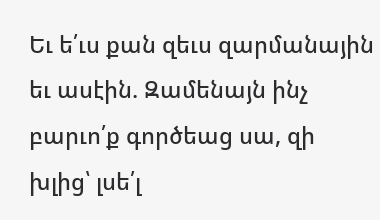Եւ ե՛ւս քան զեւս զարմանային եւ ասէին. Զամենայն ինչ բարւո՛ք գործեաց սա, զի խլից՝ լսե՛լ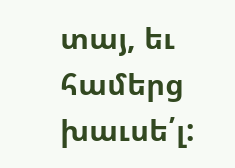տայ, եւ համերց խաւսե՛լ: